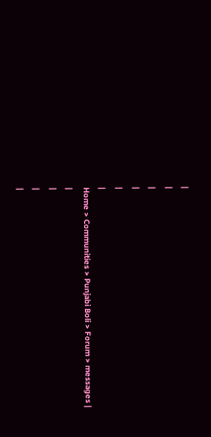|
|
|
|
|
|
Home > Communities > Punjabi Boli > Forum > messages |
|
|
|
|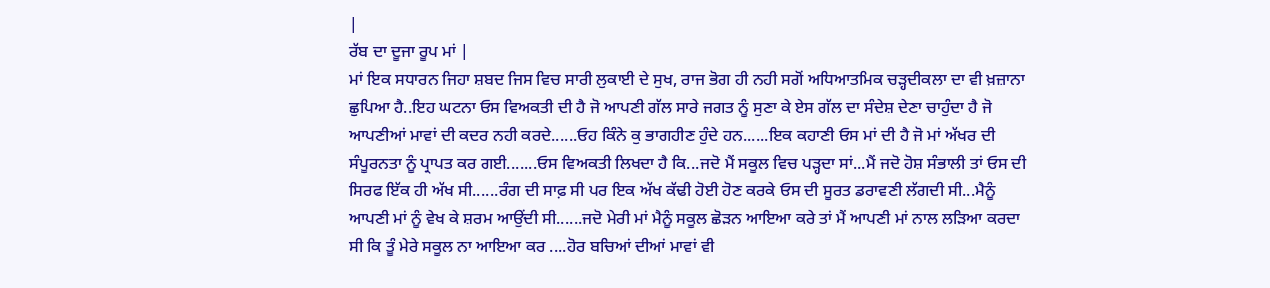|
ਰੱਬ ਦਾ ਦੂਜਾ ਰੂਪ ਮਾਂ |
ਮਾਂ ਇਕ ਸਧਾਰਨ ਜਿਹਾ ਸ਼ਬਦ ਜਿਸ ਵਿਚ ਸਾਰੀ ਲੁਕਾਈ ਦੇ ਸੁਖ, ਰਾਜ ਭੋਗ ਹੀ ਨਹੀ ਸਗੋਂ ਅਧਿਆਤਮਿਕ ਚੜ੍ਹਦੀਕਲਾ ਦਾ ਵੀ ਖ਼ਜ਼ਾਨਾ ਛੁਪਿਆ ਹੈ..ਇਹ ਘਟਨਾ ਓਸ ਵਿਅਕਤੀ ਦੀ ਹੈ ਜੋ ਆਪਣੀ ਗੱਲ ਸਾਰੇ ਜਗਤ ਨੂੰ ਸੁਣਾ ਕੇ ਏਸ ਗੱਲ ਦਾ ਸੰਦੇਸ਼ ਦੇਣਾ ਚਾਹੁੰਦਾ ਹੈ ਜੋ ਆਪਣੀਆਂ ਮਾਵਾਂ ਦੀ ਕਦਰ ਨਹੀ ਕਰਦੇ......ਓਹ ਕਿੰਨੇ ਕੁ ਭਾਗਹੀਣ ਹੁੰਦੇ ਹਨ......ਇਕ ਕਹਾਣੀ ਓਸ ਮਾਂ ਦੀ ਹੈ ਜੋ ਮਾਂ ਅੱਖਰ ਦੀ ਸੰਪੂਰਨਤਾ ਨੂੰ ਪ੍ਰਾਪਤ ਕਰ ਗਈ.......ਓਸ ਵਿਅਕਤੀ ਲਿਖਦਾ ਹੈ ਕਿ...ਜਦੋ ਮੈਂ ਸਕੂਲ ਵਿਚ ਪੜ੍ਹਦਾ ਸਾਂ...ਮੈਂ ਜਦੋ ਹੋਸ਼ ਸੰਭਾਲੀ ਤਾਂ ਓਸ ਦੀ ਸਿਰਫ ਇੱਕ ਹੀ ਅੱਖ ਸੀ......ਰੰਗ ਦੀ ਸਾਫ਼ ਸੀ ਪਰ ਇਕ ਅੱਖ ਕੱਢੀ ਹੋਈ ਹੋਣ ਕਰਕੇ ਓਸ ਦੀ ਸੂਰਤ ਡਰਾਵਣੀ ਲੱਗਦੀ ਸੀ...ਮੈਨੂੰ ਆਪਣੀ ਮਾਂ ਨੂੰ ਵੇਖ ਕੇ ਸ਼ਰਮ ਆਉਂਦੀ ਸੀ......ਜਦੋ ਮੇਰੀ ਮਾਂ ਮੈਨੂੰ ਸਕੂਲ ਛੋੜਨ ਆਇਆ ਕਰੇ ਤਾਂ ਮੈਂ ਆਪਣੀ ਮਾਂ ਨਾਲ ਲੜਿਆ ਕਰਦਾ ਸੀ ਕਿ ਤੂੰ ਮੇਰੇ ਸਕੂਲ ਨਾ ਆਇਆ ਕਰ ....ਹੋਰ ਬਚਿਆਂ ਦੀਆਂ ਮਾਵਾਂ ਵੀ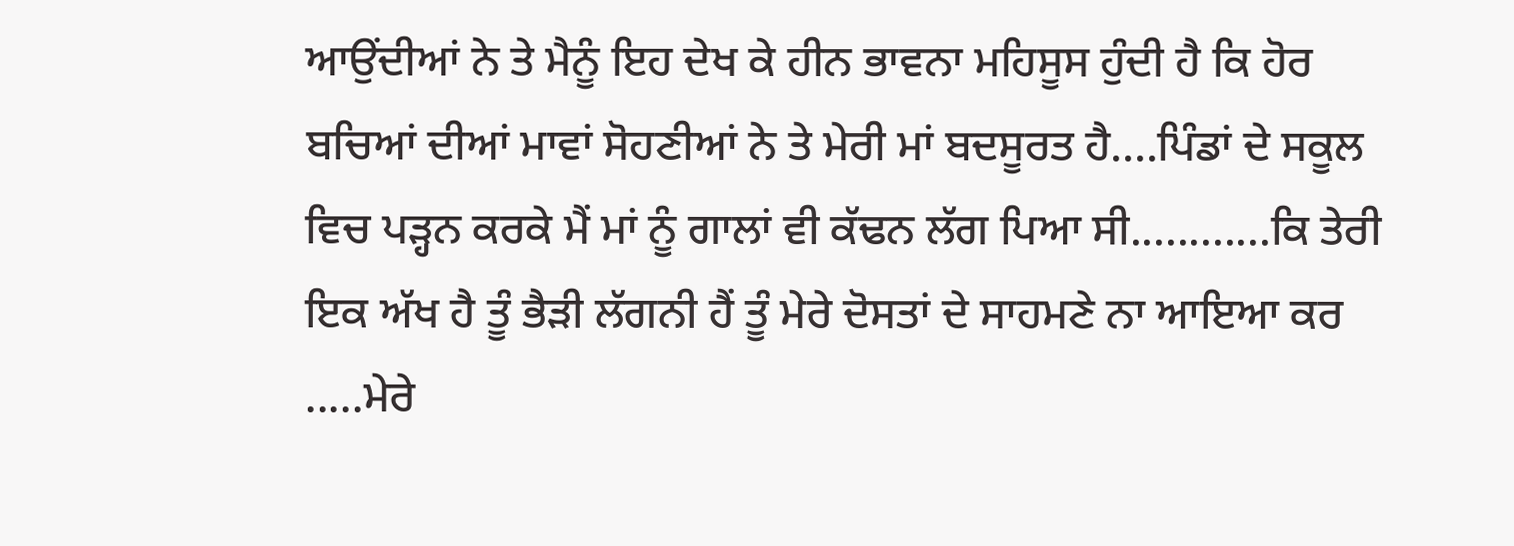ਆਉਂਦੀਆਂ ਨੇ ਤੇ ਮੈਨੂੰ ਇਹ ਦੇਖ ਕੇ ਹੀਨ ਭਾਵਨਾ ਮਹਿਸੂਸ ਹੁੰਦੀ ਹੈ ਕਿ ਹੋਰ ਬਚਿਆਂ ਦੀਆਂ ਮਾਵਾਂ ਸੋਹਣੀਆਂ ਨੇ ਤੇ ਮੇਰੀ ਮਾਂ ਬਦਸੂਰਤ ਹੈ....ਪਿੰਡਾਂ ਦੇ ਸਕੂਲ ਵਿਚ ਪੜ੍ਹਨ ਕਰਕੇ ਮੈਂ ਮਾਂ ਨੂੰ ਗਾਲਾਂ ਵੀ ਕੱਢਨ ਲੱਗ ਪਿਆ ਸੀ............ਕਿ ਤੇਰੀ ਇਕ ਅੱਖ ਹੈ ਤੂੰ ਭੈੜੀ ਲੱਗਨੀ ਹੈਂ ਤੂੰ ਮੇਰੇ ਦੋਸਤਾਂ ਦੇ ਸਾਹਮਣੇ ਨਾ ਆਇਆ ਕਰ .....ਮੇਰੇ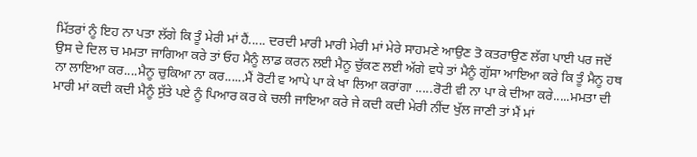ਮਿੱਤਰਾਂ ਨੂੰ ਇਹ ਨਾ ਪਤਾ ਲੱਗੇ ਕਿ ਤੂੰ ਮੇਰੀ ਮਾਂ ਹੈਂ..... ਦਰਦੀ ਮਾਰੀ ਮਾਰੀ ਮੇਰੀ ਮਾਂ ਮੇਰੇ ਸਾਹਮਣੇ ਆਉਣ ਤੋ ਕਤਰਾਉਣ ਲੱਗ ਪਾਈ ਪਰ ਜਦੋਂ ਉਸ ਦੇ ਦਿਲ ਚ ਮਮਤਾ ਜਾਗਿਆ ਕਰੇ ਤਾਂ ਓਹ ਮੈਨੂੰ ਲਾਡ ਕਰਨ ਲਈ ਮੈਨੂ ਚੁੱਕਣ ਲਈ ਅੱਗੇ ਵਧੇ ਤਾਂ ਮੈਨੂੰ ਗੁੱਸਾ ਆਇਆ ਕਰੇ ਕਿ ਤੂੰ ਮੈਨੂ ਹਥ ਨਾ ਲਾਇਆ ਕਰ....ਮੈਨੂ ਚੁਕਿਆ ਨਾ ਕਰ......ਮੈਂ ਰੋਟੀ ਵ ਆਪੇ ਪਾ ਕੇ ਖਾ ਲਿਆ ਕਰਾਂਗਾ .....ਰੋਟੀ ਵੀ ਨਾ ਪਾ ਕੇ ਦੀਆ ਕਰੇ.....ਮਮਤਾ ਦੀ ਮਾਰੀ ਮਾਂ ਕਦੀ ਕਦੀ ਮੈਨੂੰ ਸੁੱਤੇ ਪਏ ਨੂੰ ਪਿਆਰ ਕਰ ਕੇ ਚਲੀ ਜਾਇਆ ਕਰੇ ਜੇ ਕਦੀ ਕਦੀ ਮੇਰੀ ਨੀਂਦ ਖੁੱਲ ਜਾਣੀ ਤਾਂ ਮੈਂ ਮਾਂ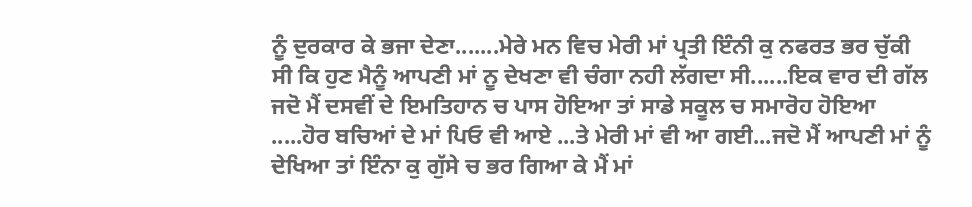ਨੂੰ ਦੁਰਕਾਰ ਕੇ ਭਜਾ ਦੇਣਾ.......ਮੇਰੇ ਮਨ ਵਿਚ ਮੇਰੀ ਮਾਂ ਪ੍ਰਤੀ ਇੰਨੀ ਕੁ ਨਫਰਤ ਭਰ ਚੁੱਕੀ ਸੀ ਕਿ ਹੁਣ ਮੈਨੂੰ ਆਪਣੀ ਮਾਂ ਨੂ ਦੇਖਣਾ ਵੀ ਚੰਗਾ ਨਹੀ ਲੱਗਦਾ ਸੀ......ਇਕ ਵਾਰ ਦੀ ਗੱਲ ਜਦੋ ਮੈਂ ਦਸਵੀਂ ਦੇ ਇਮਤਿਹਾਨ ਚ ਪਾਸ ਹੋਇਆ ਤਾਂ ਸਾਡੇ ਸਕੂਲ ਚ ਸਮਾਰੋਹ ਹੋਇਆ .....ਹੋਰ ਬਚਿਆਂ ਦੇ ਮਾਂ ਪਿਓ ਵੀ ਆਏ ...ਤੇ ਮੇਰੀ ਮਾਂ ਵੀ ਆ ਗਈ...ਜਦੋ ਮੈਂ ਆਪਣੀ ਮਾਂ ਨੂੰ ਦੇਖਿਆ ਤਾਂ ਇੰਨਾ ਕੁ ਗੁੱਸੇ ਚ ਭਰ ਗਿਆ ਕੇ ਮੈਂ ਮਾਂ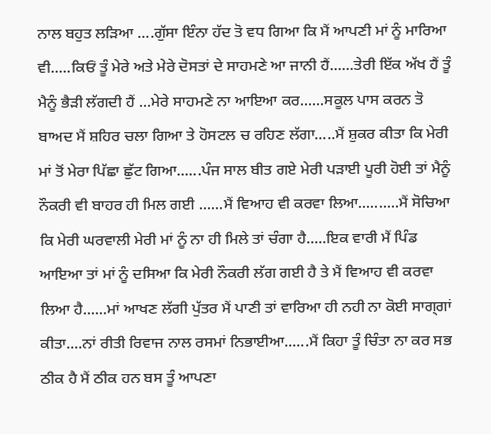ਨਾਲ ਬਹੁਤ ਲੜਿਆ ....ਗੁੱਸਾ ਇੰਨਾ ਹੱਦ ਤੋ ਵਧ ਗਿਆ ਕਿ ਮੈਂ ਆਪਣੀ ਮਾਂ ਨੂੰ ਮਾਰਿਆ ਵੀ.....ਕਿਓਂ ਤੂੰ ਮੇਰੇ ਅਤੇ ਮੇਰੇ ਦੋਸਤਾਂ ਦੇ ਸਾਹਮਣੇ ਆ ਜਾਨੀ ਹੈਂ......ਤੇਰੀ ਇੱਕ ਅੱਖ ਹੈਂ ਤੂੰ ਮੈਨੂੰ ਭੈੜੀ ਲੱਗਦੀ ਹੈਂ ...ਮੇਰੇ ਸਾਹਮਣੇ ਨਾ ਆਇਆ ਕਰ......ਸਕੂਲ ਪਾਸ ਕਰਨ ਤੋ ਬਾਅਦ ਮੈਂ ਸ਼ਹਿਰ ਚਲਾ ਗਿਆ ਤੇ ਹੋਸਟਲ ਚ ਰਹਿਣ ਲੱਗਾ.....ਮੈਂ ਸ਼ੁਕਰ ਕੀਤਾ ਕਿ ਮੇਰੀ ਮਾਂ ਤੋਂ ਮੇਰਾ ਪਿੱਛਾ ਛੁੱਟ ਗਿਆ......ਪੰਜ ਸਾਲ ਬੀਤ ਗਏ ਮੇਰੀ ਪੜਾਈ ਪੂਰੀ ਹੋਈ ਤਾਂ ਮੈਨੂੰ ਨੌਕਰੀ ਵੀ ਬਾਹਰ ਹੀ ਮਿਲ ਗਈ ......ਮੈਂ ਵਿਆਹ ਵੀ ਕਰਵਾ ਲਿਆ..........ਮੈਂ ਸੋਚਿਆ ਕਿ ਮੇਰੀ ਘਰਵਾਲੀ ਮੇਰੀ ਮਾਂ ਨੂੰ ਨਾ ਹੀ ਮਿਲੇ ਤਾਂ ਚੰਗਾ ਹੈ.....ਇਕ ਵਾਰੀ ਮੈਂ ਪਿੰਡ ਆਇਆ ਤਾਂ ਮਾਂ ਨੂੰ ਦਸਿਆ ਕਿ ਮੇਰੀ ਨੌਕਰੀ ਲੱਗ ਗਈ ਹੈ ਤੇ ਮੈਂ ਵਿਆਹ ਵੀ ਕਰਵਾ ਲਿਆ ਹੈ......ਮਾਂ ਆਖਣ ਲੱਗੀ ਪੁੱਤਰ ਮੈਂ ਪਾਣੀ ਤਾਂ ਵਾਰਿਆ ਹੀ ਨਹੀ ਨਾ ਕੋਈ ਸਾਗ੍ਗਾਂ ਕੀਤਾ....ਨਾਂ ਰੀਤੀ ਰਿਵਾਜ ਨਾਲ ਰਸਮਾਂ ਨਿਭਾਈਆ......ਮੈਂ ਕਿਹਾ ਤੂੰ ਚਿੰਤਾ ਨਾ ਕਰ ਸਭ ਠੀਕ ਹੈ ਮੈਂ ਠੀਕ ਹਨ ਬਸ ਤੂੰ ਆਪਣਾ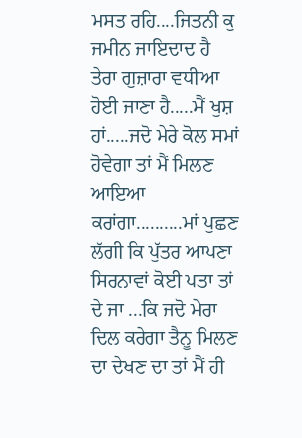ਮਸਤ ਰਹਿ....ਜਿਤਨੀ ਕੁ ਜਮੀਨ ਜਾਇਦਾਦ ਹੈ ਤੇਰਾ ਗੁਜ਼ਾਰਾ ਵਧੀਆ ਹੋਈ ਜਾਣਾ ਹੈ.....ਮੈਂ ਖੁਸ਼ ਹਾਂ.....ਜਦੋ ਮੇਰੇ ਕੋਲ ਸਮਾਂ ਹੋਵੇਗਾ ਤਾਂ ਮੈਂ ਮਿਲਣ ਆਇਆ ਕਰਾਂਗਾ..........ਮਾਂ ਪੁਛਣ ਲੱਗੀ ਕਿ ਪੁੱਤਰ ਆਪਣਾ ਸਿਰਨਾਵਾਂ ਕੋਈ ਪਤਾ ਤਾਂ ਦੇ ਜਾ ...ਕਿ ਜਦੋ ਮੇਰਾ ਦਿਲ ਕਰੇਗਾ ਤੈਨੂ ਮਿਲਣ ਦਾ ਦੇਖਣ ਦਾ ਤਾਂ ਮੈਂ ਹੀ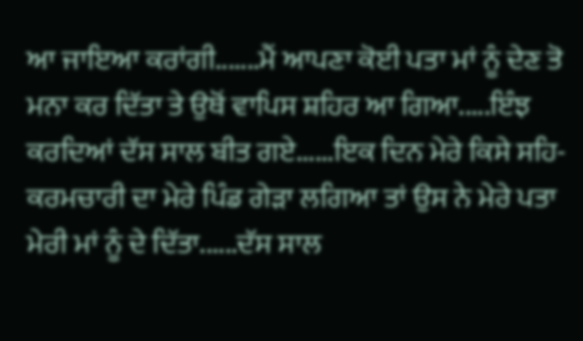ਆ ਜਾਇਆ ਕਰਾਂਗੀ.......ਮੈਂ ਆਪਣਾ ਕੋਈ ਪਤਾ ਮਾਂ ਨੂੰ ਦੇਣ ਤੋ ਮਨਾ ਕਰ ਦਿੱਤਾ ਤੇ ਉਥੋਂ ਵਾਪਿਸ ਸ਼ਹਿਰ ਆ ਗਿਆ.....ਇੰਝ ਕਰਦਿਆਂ ਦੱਸ ਸਾਲ ਬੀਤ ਗਏ......ਇਕ ਦਿਨ ਮੇਰੇ ਕਿਸੇ ਸਹਿ-ਕਰਮਚਾਰੀ ਦਾ ਮੇਰੇ ਪਿੰਡ ਗੇੜਾ ਲਗਿਆ ਤਾਂ ਉਸ ਨੇ ਮੇਰੇ ਪਤਾ ਮੇਰੀ ਮਾਂ ਨੂੰ ਦੇ ਦਿੱਤਾ......ਦੱਸ ਸਾਲ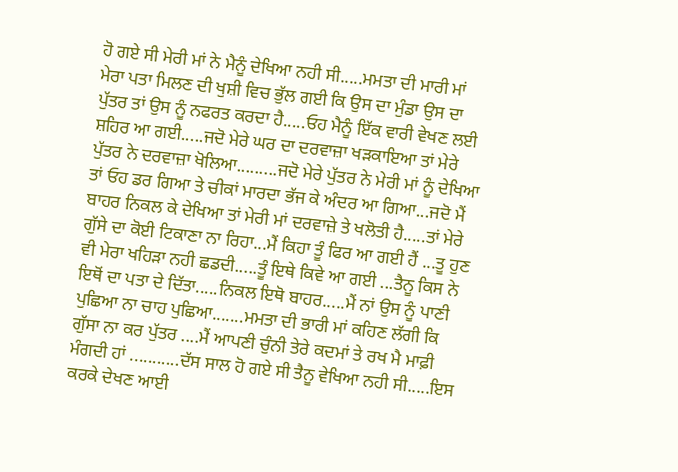ਹੋ ਗਏ ਸੀ ਮੇਰੀ ਮਾਂ ਨੇ ਮੈਨੂੰ ਦੇਖਿਆ ਨਹੀ ਸੀ.....ਮਮਤਾ ਦੀ ਮਾਰੀ ਮਾਂ ਮੇਰਾ ਪਤਾ ਮਿਲਣ ਦੀ ਖੁਸ਼ੀ ਵਿਚ ਭੁੱਲ ਗਈ ਕਿ ਉਸ ਦਾ ਮੁੰਡਾ ਉਸ ਦਾ ਪੁੱਤਰ ਤਾਂ ਉਸ ਨੂੰ ਨਫਰਤ ਕਰਦਾ ਹੈ.....ਓਹ ਮੈਨੂੰ ਇੱਕ ਵਾਰੀ ਵੇਖਣ ਲਈ ਸ਼ਹਿਰ ਆ ਗਈ.....ਜਦੋ ਮੇਰੇ ਘਰ ਦਾ ਦਰਵਾਜ਼ਾ ਖੜਕਾਇਆ ਤਾਂ ਮੇਰੇ ਪੁੱਤਰ ਨੇ ਦਰਵਾਜ਼ਾ ਖੋਲਿਆ.........ਜਦੋ ਮੇਰੇ ਪੁੱਤਰ ਨੇ ਮੇਰੀ ਮਾਂ ਨੂੰ ਦੇਖਿਆ ਤਾਂ ਓਹ ਡਰ ਗਿਆ ਤੇ ਚੀਕਾਂ ਮਾਰਦਾ ਭੱਜ ਕੇ ਅੰਦਰ ਆ ਗਿਆ...ਜਦੋ ਮੈਂ ਬਾਹਰ ਨਿਕਲ ਕੇ ਦੇਖਿਆ ਤਾਂ ਮੇਰੀ ਮਾਂ ਦਰਵਾਜ਼ੇ ਤੇ ਖਲੋਤੀ ਹੈ.....ਤਾਂ ਮੇਰੇ ਗੁੱਸੇ ਦਾ ਕੋਈ ਟਿਕਾਣਾ ਨਾ ਰਿਹਾ...ਮੈਂ ਕਿਹਾ ਤੂੰ ਫਿਰ ਆ ਗਈ ਹੈਂ ...ਤੂ ਹੁਣ ਵੀ ਮੇਰਾ ਖਹਿੜਾ ਨਹੀ ਛਡਦੀ.....ਤੂੰ ਇਥੇ ਕਿਵੇ ਆ ਗਈ ...ਤੈਨੂ ਕਿਸ ਨੇ ਇਥੋਂ ਦਾ ਪਤਾ ਦੇ ਦਿੱਤਾ.....ਨਿਕਲ ਇਥੋ ਬਾਹਰ.....ਮੈਂ ਨਾਂ ਉਸ ਨੂੰ ਪਾਣੀ ਪੁਛਿਆ ਨਾ ਚਾਹ ਪੁਛਿਆ.......ਮਮਤਾ ਦੀ ਭਾਰੀ ਮਾਂ ਕਹਿਣ ਲੱਗੀ ਕਿ ਗੁੱਸਾ ਨਾ ਕਰ ਪੁੱਤਰ ....ਮੈਂ ਆਪਣੀ ਚੁੰਨੀ ਤੇਰੇ ਕਦਮਾਂ ਤੇ ਰਖ ਮੈ ਮਾਫ਼ੀ ਮੰਗਦੀ ਹਾਂ ...........ਦੱਸ ਸਾਲ ਹੋ ਗਏ ਸੀ ਤੈਨੂ ਵੇਖਿਆ ਨਹੀ ਸੀ.....ਇਸ ਕਰਕੇ ਦੇਖਣ ਆਈ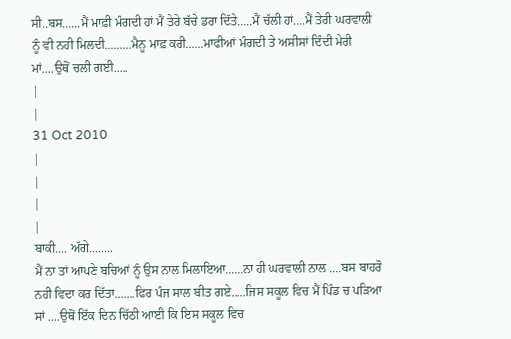ਸੀ..ਬਸ......ਮੈਂ ਮਾਫ਼ੀ ਮੰਗਦੀ ਹਾਂ ਮੈਂ ਤੇਰੇ ਬੱਚੇ ਡਰਾ ਦਿੱਤੇ.....ਮੈਂ ਚੱਲੀ ਹਾਂ....ਮੈਂ ਤੇਰੀ ਘਰਵਾਲੀ ਨੂੰ ਵੀ ਨਹੀ ਮਿਲਦੀ.........ਮੈਨੂ ਮਾਫ਼ ਕਰੀ......ਮਾਫੀਆਂ ਮੰਗਦੀ ਤੇ ਅਸੀਸਾਂ ਦਿੰਦੀ ਮੇਰੀ ਮਾਂ....ਉਥੋਂ ਚਲੀ ਗਈ.....
|
|
31 Oct 2010
|
|
|
|
ਬਾਕੀ.... ਅੱਗੇ........
ਮੈਂ ਨਾ ਤਾਂ ਆਪਣੇ ਬਚਿਆਂ ਨੂੰ ਉਸ ਨਾਲ ਮਿਲਾਇਆ......ਨਾ ਹੀ ਘਰਵਾਲੀ ਨਾਲ ....ਬਸ ਬਾਹਰੋ ਨਹੀ ਵਿਦਾ ਕਰ ਦਿੱਤਾ.......ਫਿਰ ਪੰਜ ਸਾਲ ਬੀਤ ਗਏ.....ਜਿਸ ਸਕੂਲ ਵਿਚ ਮੈਂ ਪਿੰਡ ਚ ਪੜਿਆ ਸਾਂ ....ਉਥੋਂ ਇੱਕ ਦਿਨ ਚਿੱਠੀ ਆਈ ਕਿ ਇਸ ਸਕੂਲ ਵਿਚ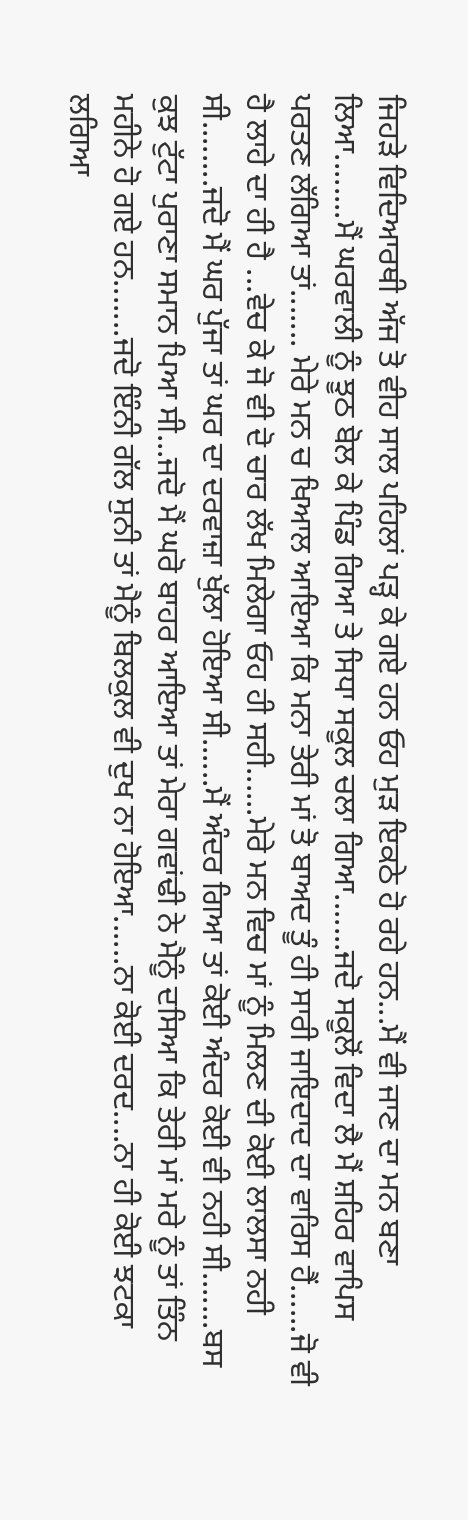ਜਿਹੜੇ ਵਿਦਿਆਰਥੀ ਅੱਜ ਤੋ ਵੀਹ ਸਾਲ ਪਹਿਲਾਂ ਪੜ੍ਹ ਕੇ ਗਏ ਹਨ ਓਹ ਮੁੜ ਇਕਠੇ ਹੋ ਰਹੇ ਹਨ...ਮੈਂ ਵੀ ਜਾਣ ਦਾ ਮਨ ਬਣਾ ਲਿਆ........ਮੈਂ ਘਰਵਾਲੀ ਨੂੰ ਝੂਠ ਬੋਲ ਕੇ ਪਿੰਡ ਗਿਆ ਤੇ ਸਿਧਾ ਸਕੂਲ ਚਲਾ ਗਿਆ.......ਜਦੋ ਸਕੂਲੋਂ ਵਿਦਾ ਲੈ ਮੈਂ ਸ਼ਹਿਰ ਵਾਪਿਸ ਪਰਤਣ ਲੱਗਿਆ ਤਾਂ....... ਮੇਰੇ ਮਨ ਚ ਖਿਆਲ ਆਇਆ ਕਿ ਮਨਾ ਤੇਰੀ ਮਾਂ ਤੋ ਬਾਅਦ ਤੂੰ ਹੀ ਸਾਰੀ ਜਾਇਦਾਦ ਦਾ ਵਾਰਿਸ ਹੈਂ......ਜੋ ਵੀ ਹੈ ਲਾਹੇ ਦਾ ਹੀ ਹੈ ...ਵੇਚ ਕੇ ਜੋ ਵੀ ਦੋ ਚਾਰ ਲੱਖ ਮਿਲੇਗਾ ਓਹ ਹੀ ਸਹੀ......ਮੇਰੇ ਮਨ ਵਿਚ ਮਾਂ ਨੂੰ ਮਿਲਣ ਦੀ ਕੋਈ ਲਾਲਸਾ ਨਹੀ ਸੀ........ਜਦੋ ਮੈਂ ਘਰ ਪੁੱਜਾ ਤਾਂ ਘਰ ਦਾ ਦਰਵਾਜ਼ਾ ਖੁੱਲਾ ਹੋਇਆ ਸੀ......ਮੈਂ ਅੰਦਰ ਗਿਆ ਤਾਂ ਕੋਈ ਅੰਦਰ ਕੋਈ ਵੀ ਨਹੀ ਸੀ.......ਬਸ ਕੁਝ ਟੁੱਟਾ ਪੁਰਾਣਾ ਸਮਾਨ ਪਿਆ ਸੀ...ਜਦੋ ਮੈਂ ਘਰੋ ਬਾਹਰ ਆਇਆ ਤਾਂ ਮੇਰਾ ਗਵਾਂਢੀ ਨੇ ਮੈਨੂੰ ਦਸਿਆ ਕਿ ਤੇਰੀ ਮਾਂ ਮਰੇ ਨੂੰ ਤਾਂ ਤਿੰਨ ਮਹੀਨੇ ਹੋ ਗਏ ਹਨ.......ਜਦੋ ਇੰਨੀ ਗੱਲ ਸੁਨੀ ਤਾਂ ਮੈਨੂੰ ਬਿਲਕੁਲ ਵੀ ਦੁਖ ਨਾ ਹੋਇਆ......ਨਾ ਕੋਈ ਦਰਦ....ਨਾ ਹੀ ਕੋਈ ਝਟਕਾ ਲਗਿਆ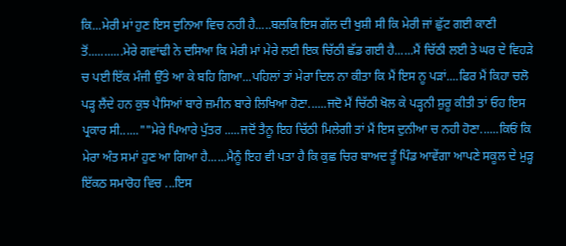ਕਿ...ਮੇਰੀ ਮਾਂ ਹੁਣ ਇਸ ਦੁਨਿਆ ਵਿਚ ਨਹੀ ਹੈ.....ਬਲਕਿ ਇਸ ਗੱਲ ਦੀ ਖੁਸ਼ੀ ਸੀ ਕਿ ਮੇਰੀ ਜਾਂ ਛੁੱਟ ਗਈ ਕਾਣੀ ਤੋਂ...........ਮੇਰੇ ਗਵਾਂਢੀ ਨੇ ਦਸਿਆ ਕਿ ਮੇਰੀ ਮਾਂ ਮੇਰੇ ਲਈ ਇਕ ਚਿੱਠੀ ਛੱਡ ਗਈ ਹੈ......ਮੈਂ ਚਿੱਠੀ ਲਈ ਤੇ ਘਰ ਦੇ ਵਿਹੜੇ ਚ ਪਈ ਇੱਕ ਮੰਜੀ ਉੱਤੇ ਆ ਕੇ ਬਹਿ ਗਿਆ...ਪਹਿਲਾਂ ਤਾਂ ਮੇਰਾ ਦਿਲ ਨਾ ਕੀਤਾ ਕਿ ਮੈਂ ਇਸ ਨੂ ਪੜਾਂ....ਫਿਰ ਮੈਂ ਕਿਹਾ ਚਲੋ ਪੜ੍ਹ ਲੈਂਦੇ ਹਨ ਕੁਝ ਪੈਸਿਆਂ ਬਾਰੇ ਜ਼ਮੀਨ ਬਾਰੇ ਲਿਖਿਆ ਹੋਣਾ......ਜਦੋ ਮੈਂ ਚਿੱਠੀ ਖੋਲ ਕੇ ਪੜ੍ਹਨੀ ਸ਼ੁਰੂ ਕੀਤੀ ਤਾਂ ਓਹ ਇਸ ਪ੍ਰਕਾਰ ਸੀ......""ਮੇਰੇ ਪਿਆਰੇ ਪੁੱਤਰ .....ਜਦੋਂ ਤੈਨੂ ਇਹ ਚਿੱਠੀ ਮਿਲੇਗੀ ਤਾਂ ਮੈਂ ਇਸ ਦੁਨੀਆ ਚ ਨਹੀ ਹੋਣਾ......ਕਿਓਂ ਕਿ ਮੇਰਾ ਅੰਤ ਸਮਾਂ ਹੁਣ ਆ ਗਿਆ ਹੈ......ਮੈਨੂੰ ਇਹ ਵੀ ਪਤਾ ਹੈ ਕਿ ਕੁਛ ਚਿਰ ਬਾਅਦ ਤੂੰ ਪਿੰਡ ਆਵੇਂਗਾ ਆਪਣੇ ਸਕੂਲ ਦੇ ਮੁੜ੍ਹ ਇੱਕਠ ਸਮਾਰੋਹ ਵਿਚ ...ਇਸ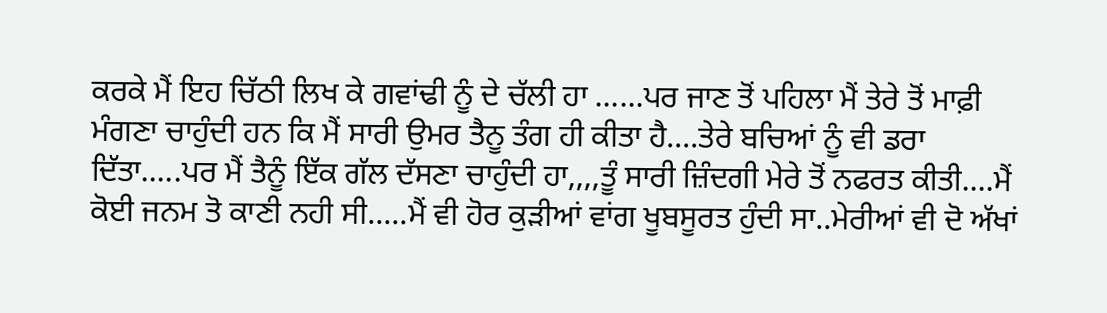ਕਰਕੇ ਮੈਂ ਇਹ ਚਿੱਠੀ ਲਿਖ ਕੇ ਗਵਾਂਢੀ ਨੂੰ ਦੇ ਚੱਲੀ ਹਾ ......ਪਰ ਜਾਣ ਤੋਂ ਪਹਿਲਾ ਮੈਂ ਤੇਰੇ ਤੋਂ ਮਾਫ਼ੀ ਮੰਗਣਾ ਚਾਹੁੰਦੀ ਹਨ ਕਿ ਮੈਂ ਸਾਰੀ ਉਮਰ ਤੈਨੂ ਤੰਗ ਹੀ ਕੀਤਾ ਹੈ....ਤੇਰੇ ਬਚਿਆਂ ਨੂੰ ਵੀ ਡਰਾ ਦਿੱਤਾ.....ਪਰ ਮੈਂ ਤੈਨੂੰ ਇੱਕ ਗੱਲ ਦੱਸਣਾ ਚਾਹੁੰਦੀ ਹਾ,,,,ਤੂੰ ਸਾਰੀ ਜ਼ਿੰਦਗੀ ਮੇਰੇ ਤੋਂ ਨਫਰਤ ਕੀਤੀ....ਮੈਂ ਕੋਈ ਜਨਮ ਤੋ ਕਾਣੀ ਨਹੀ ਸੀ.....ਮੈਂ ਵੀ ਹੋਰ ਕੁੜੀਆਂ ਵਾਂਗ ਖੂਬਸੂਰਤ ਹੁੰਦੀ ਸਾ..ਮੇਰੀਆਂ ਵੀ ਦੋ ਅੱਖਾਂ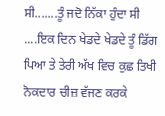ਸੀ.......ਤੂੰ ਜਦੋ ਨਿੱਕਾ ਹੁੰਦਾ ਸੀ ....ਇਕ ਦਿਨ ਖੇਡਦੇ ਖੇਡਦੇ ਤੂੰ ਡਿੱਗ ਪਿਆ ਤੇ ਤੇਰੀ ਅੱਖ ਵਿਚ ਕੁਛ ਤਿਖੀ ਨੋਕਦਾਰ ਚੀਜ਼ ਵੱਜਣ ਕਰਕੇ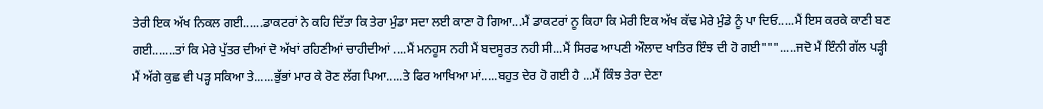ਤੇਰੀ ਇਕ ਅੱਖ ਨਿਕਲ ਗਈ......ਡਾਕਟਰਾਂ ਨੇ ਕਹਿ ਦਿੱਤਾ ਕਿ ਤੇਰਾ ਮੁੰਡਾ ਸਦਾ ਲਈ ਕਾਣਾ ਹੋ ਗਿਆ...ਮੈਂ ਡਾਕਟਰਾਂ ਨੂ ਕਿਹਾ ਕਿ ਮੇਰੀ ਇਕ ਅੱਖ ਕੱਢ ਮੇਰੇ ਮੁੰਡੇ ਨੂੰ ਪਾ ਦਿਓ.....ਮੈਂ ਇਸ ਕਰਕੇ ਕਾਣੀ ਬਣ ਗਈ.......ਤਾਂ ਕਿ ਮੇਰੇ ਪੁੱਤਰ ਦੀਆਂ ਦੋ ਅੱਖਾਂ ਰਹਿਣੀਆਂ ਚਾਹੀਦੀਆਂ ....ਮੈਂ ਮਨਹੂਸ ਨਹੀ ਮੈਂ ਬਦਸੂਰਤ ਨਹੀ ਸੀ...ਮੈਂ ਸਿਰਫ ਆਪਣੀ ਔਲਾਦ ਖਾਤਿਰ ਇੰਝ ਦੀ ਹੋ ਗਈ""".....ਜਦੋ ਮੈਂ ਇੰਨੀ ਗੱਲ ਪੜ੍ਹੀ ਮੈਂ ਅੱਗੇ ਕੁਛ ਵੀ ਪੜ੍ਹ ਸਕਿਆ ਤੇ......ਭੁੱਭਾਂ ਮਾਰ ਕੇ ਰੋਣ ਲੱਗ ਪਿਆ.....ਤੇ ਫਿਰ ਆਖਿਆ ਮਾਂ.....ਬਹੁਤ ਦੇਰ ਹੋ ਗਈ ਹੈ ...ਮੈਂ ਕਿੰਝ ਤੇਰਾ ਦੇਣਾ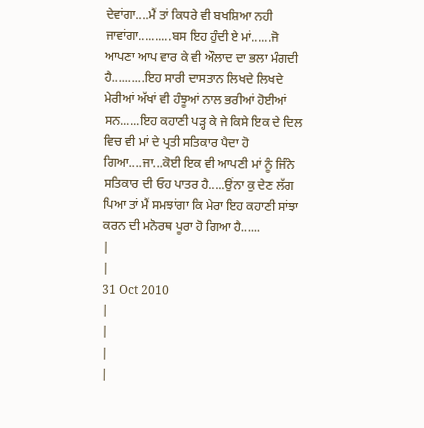ਦੇਵਾਂਗਾ....ਮੈਂ ਤਾਂ ਕਿਧਰੇ ਵੀ ਬਖਸ਼ਿਆ ਨਹੀ ਜਾਵਾਂਗਾ..........ਬਸ ਇਹ ਹੁੰਦੀ ਏ ਮਾਂ......ਜੋ ਆਪਣਾ ਆਪ ਵਾਰ ਕੇ ਵੀ ਔਲਾਦ ਦਾ ਭਲਾ ਮੰਗਦੀ ਹੈ..........ਇਹ ਸਾਰੀ ਦਾਸਤਾਨ ਲਿਖਦੇ ਲਿਖਦੇ ਮੇਰੀਆਂ ਅੱਖਾਂ ਵੀ ਹੰਝੂਆਂ ਨਾਲ ਭਰੀਆਂ ਹੋਈਆਂ ਸਨ......ਇਹ ਕਹਾਣੀ ਪੜ੍ਹ ਕੇ ਜੇ ਕਿਸੇ ਇਕ ਦੇ ਦਿਲ ਵਿਚ ਵੀ ਮਾਂ ਦੇ ਪ੍ਰਤੀ ਸਤਿਕਾਰ ਪੈਦਾ ਹੋ ਗਿਆ....ਜਾ...ਕੋਈ ਇਕ ਵੀ ਆਪਣੀ ਮਾਂ ਨੂੰ ਜਿੰਨੇ ਸਤਿਕਾਰ ਦੀ ਓਹ ਪਾਤਰ ਹੈ.....ਉਂਨਾ ਕੁ ਦੇਣ ਲੱਗ ਪਿਆ ਤਾਂ ਮੈਂ ਸਮਝਾਂਗਾ ਕਿ ਮੇਰਾ ਇਹ ਕਹਾਣੀ ਸਾਂਝਾ ਕਰਨ ਦੀ ਮਨੋਰਥ ਪੂਰਾ ਹੋ ਗਿਆ ਹੈ......
|
|
31 Oct 2010
|
|
|
|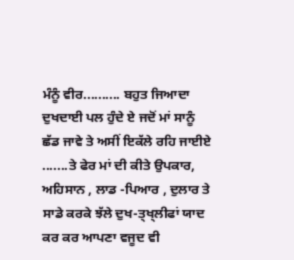ਮੰਨੂੰ ਵੀਰ.......... ਬਹੁਤ ਜਿਆਦਾ ਦੁਖਦਾਈ ਪਲ ਹੁੰਦੇ ਏ ਜਦੋਂ ਮਾਂ ਸਾਨੂੰ ਛੱਡ ਜਾਵੇ ਤੇ ਅਸੀਂ ਇਕੱਲੇ ਰਹਿ ਜਾਈਏ .......ਤੇ ਫੇਰ ਮਾਂ ਦੀ ਕੀਤੇ ਉਪਕਾਰ, ਅਹਿਸਾਨ , ਲਾਡ -ਪਿਆਰ , ਦੁਲਾਰ ਤੇ ਸਾਡੇ ਕਰਕੇ ਝੱਲੇ ਦੁਖ-ਤ੍ਖ੍ਲੀਫਾਂ ਯਾਦ ਕਰ ਕਰ ਆਪਣਾ ਵਜੂਦ ਵੀ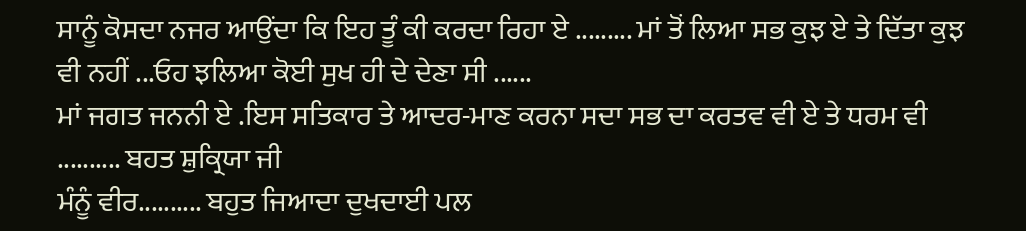ਸਾਨੂੰ ਕੋਸਦਾ ਨਜਰ ਆਉਂਦਾ ਕਿ ਇਹ ਤੂੰ ਕੀ ਕਰਦਾ ਰਿਹਾ ਏ ......... ਮਾਂ ਤੋਂ ਲਿਆ ਸਭ ਕੁਝ ਏ ਤੇ ਦਿੱਤਾ ਕੁਝ ਵੀ ਨਹੀਂ ...ਓਹ ਝਲਿਆ ਕੋਈ ਸੁਖ ਹੀ ਦੇ ਦੇਣਾ ਸੀ ......
ਮਾਂ ਜਗਤ ਜਨਨੀ ਏ .ਇਸ ਸਤਿਕਾਰ ਤੇ ਆਦਰ-ਮਾਣ ਕਰਨਾ ਸਦਾ ਸਭ ਦਾ ਕਰਤਵ ਵੀ ਏ ਤੇ ਧਰਮ ਵੀ .......... ਬਹਤ ਸ਼ੁਕ੍ਰਿਯਾ ਜੀ
ਮੰਨੂੰ ਵੀਰ.......... ਬਹੁਤ ਜਿਆਦਾ ਦੁਖਦਾਈ ਪਲ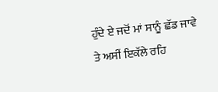ਹੁੰਦੇ ਏ ਜਦੋਂ ਮਾਂ ਸਾਨੂੰ ਛੱਡ ਜਾਵੇ ਤੇ ਅਸੀਂ ਇਕੱਲੇ ਰਹਿ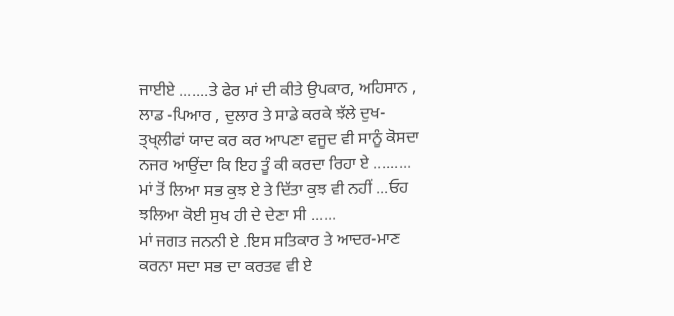ਜਾਈਏ .......ਤੇ ਫੇਰ ਮਾਂ ਦੀ ਕੀਤੇ ਉਪਕਾਰ, ਅਹਿਸਾਨ , ਲਾਡ -ਪਿਆਰ , ਦੁਲਾਰ ਤੇ ਸਾਡੇ ਕਰਕੇ ਝੱਲੇ ਦੁਖ-ਤ੍ਖ੍ਲੀਫਾਂ ਯਾਦ ਕਰ ਕਰ ਆਪਣਾ ਵਜੂਦ ਵੀ ਸਾਨੂੰ ਕੋਸਦਾ ਨਜਰ ਆਉਂਦਾ ਕਿ ਇਹ ਤੂੰ ਕੀ ਕਰਦਾ ਰਿਹਾ ਏ ......... ਮਾਂ ਤੋਂ ਲਿਆ ਸਭ ਕੁਝ ਏ ਤੇ ਦਿੱਤਾ ਕੁਝ ਵੀ ਨਹੀਂ ...ਓਹ ਝਲਿਆ ਕੋਈ ਸੁਖ ਹੀ ਦੇ ਦੇਣਾ ਸੀ ......
ਮਾਂ ਜਗਤ ਜਨਨੀ ਏ .ਇਸ ਸਤਿਕਾਰ ਤੇ ਆਦਰ-ਮਾਣ ਕਰਨਾ ਸਦਾ ਸਭ ਦਾ ਕਰਤਵ ਵੀ ਏ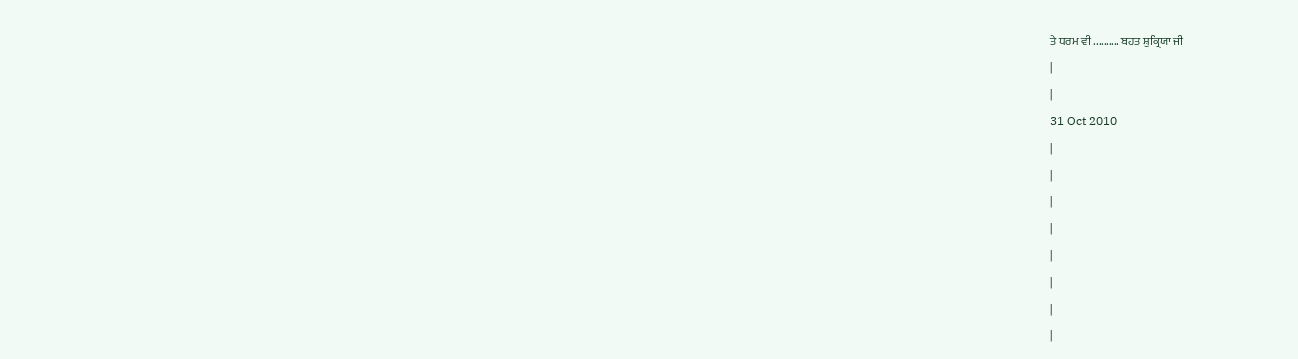ਤੇ ਧਰਮ ਵੀ .......... ਬਹਤ ਸ਼ੁਕ੍ਰਿਯਾ ਜੀ
|
|
31 Oct 2010
|
|
|
|
|
|
|
|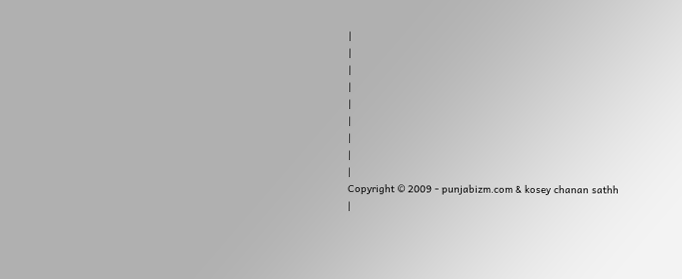|
|
|
|
|
|
|
|
|
Copyright © 2009 - punjabizm.com & kosey chanan sathh
|